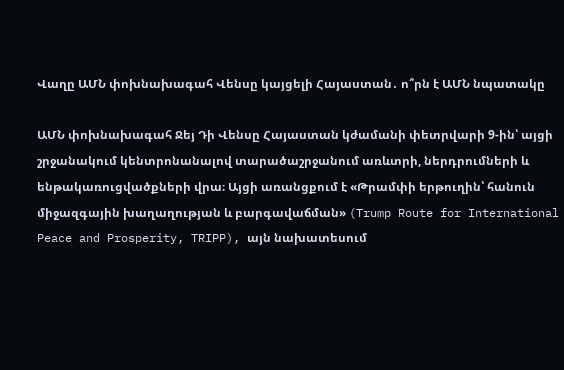Վաղը ԱՄՆ փոխնախագահ Վենսը կայցելի Հայաստան․ ո՞րն է ԱՄՆ նպատակը

ԱՄՆ փոխնախագահ Ջեյ Դի Վենսը Հայաստան կժամանի փետրվարի 9-ին՝ այցի շրջանակում կենտրոնանալով տարածաշրջանում առևտրի, ներդրումների և ենթակառուցվածքների վրա։ Այցի առանցքում է «Թրամփի երթուղին՝ հանուն միջազգային խաղաղության և բարգավաճման» (Trump Route for International Peace and Prosperity, TRIPP), այն նախատեսում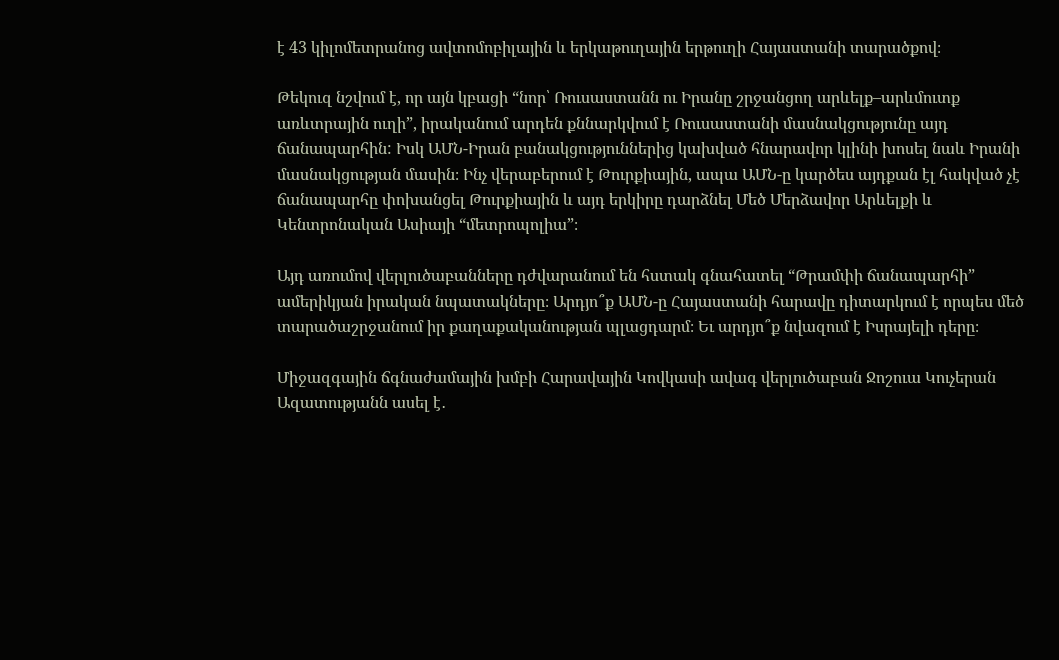է 43 կիլոմետրանոց ավտոմոբիլային և երկաթուղային երթուղի Հայաստանի տարածքով։

Թեկուզ նշվում է, որ այն կբացի “նոր՝ Ռուսաստանն ու Իրանը շրջանցող արևելք–արևմուտք առևտրային ուղի”, իրականում արդեն քննարկվում է Ռուսաստանի մասնակցությունը այդ ճանապարհին: Իսկ ԱՄՆ-Իրան բանակցություններից կախված հնարավոր կլինի խոսել նաև Իրանի մասնակցության մասին։ Ինչ վերաբերում է Թուրքիային, ապա ԱՄՆ-ը կարծես այդքան էլ հակված չէ ճանապարհը փոխանցել Թուրքիային և այդ երկիրը դարձնել Մեծ Մերձավոր Արևելքի և Կենտրոնական Ասիայի “մետրոպոլիա”։

Այդ առումով վերլուծաբանները դժվարանում են հստակ գնահատել “Թրամփի ճանապարհի” ամերիկյան իրական նպատակները։ Արդյո՞ք ԱՄՆ-ը Հայաստանի հարավը դիտարկում է որպես մեծ տարածաշրջանում իր քաղաքականության պլացդարմ։ Եւ արդյո՞ք նվազում է Իսրայելի դերը։

Միջազգային ճգնաժամային խմբի Հարավային Կովկասի ավագ վերլուծաբան Ջոշուա Կուչերան Ազատությանն ասել է․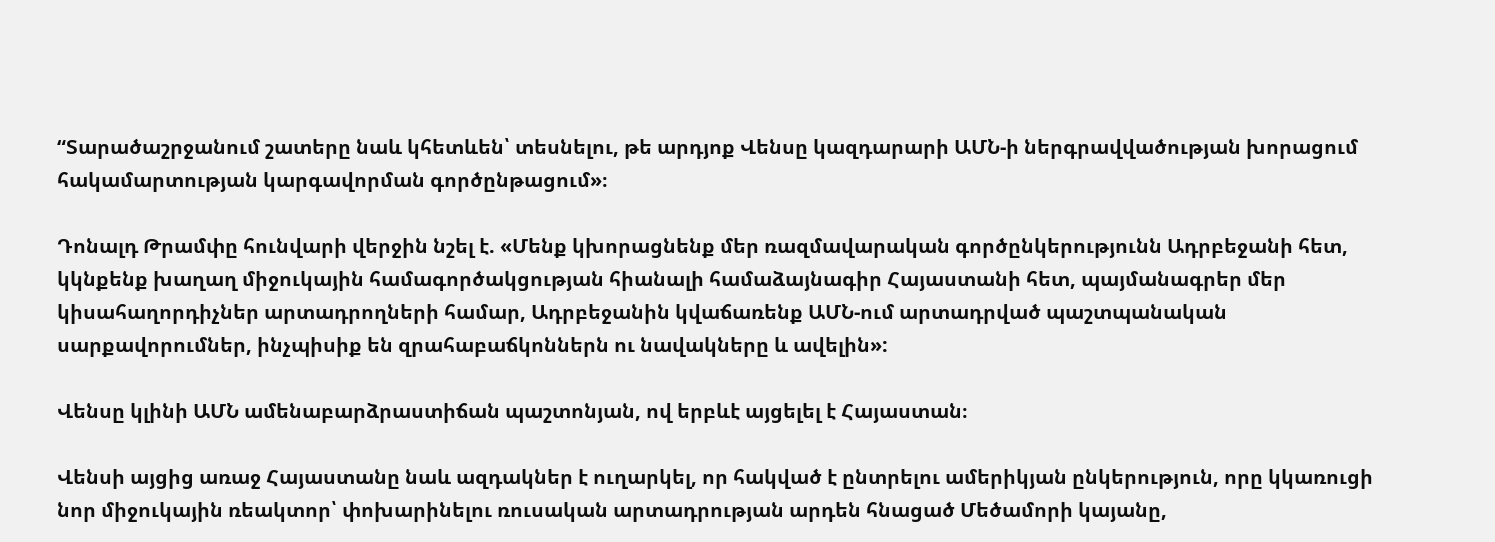“Տարածաշրջանում շատերը նաև կհետևեն՝ տեսնելու, թե արդյոք Վենսը կազդարարի ԱՄՆ-ի ներգրավվածության խորացում հակամարտության կարգավորման գործընթացում»։

Դոնալդ Թրամփը հունվարի վերջին նշել է. «Մենք կխորացնենք մեր ռազմավարական գործընկերությունն Ադրբեջանի հետ, կկնքենք խաղաղ միջուկային համագործակցության հիանալի համաձայնագիր Հայաստանի հետ, պայմանագրեր մեր կիսահաղորդիչներ արտադրողների համար, Ադրբեջանին կվաճառենք ԱՄՆ-ում արտադրված պաշտպանական սարքավորումներ, ինչպիսիք են զրահաբաճկոններն ու նավակները և ավելին»:

Վենսը կլինի ԱՄՆ ամենաբարձրաստիճան պաշտոնյան, ով երբևէ այցելել է Հայաստան։

Վենսի այցից առաջ Հայաստանը նաև ազդակներ է ուղարկել, որ հակված է ընտրելու ամերիկյան ընկերություն, որը կկառուցի նոր միջուկային ռեակտոր՝ փոխարինելու ռուսական արտադրության արդեն հնացած Մեծամորի կայանը,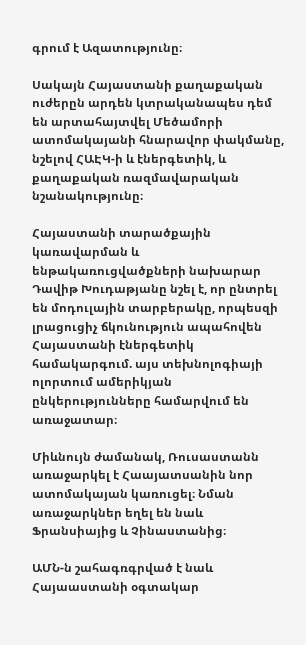գրում է Ազատությունը։

Սակայն Հայաստանի քաղաքական ուժերըն արդեն կտրականապես դեմ են արտահայտվել Մեծամորի ատոմակայանի հնարավոր փակմանը, նշելով ՀԱԷԿ-ի և էներգետիկ, և քաղաքական ռազմավարական նշանակությունը։

Հայաստանի տարածքային կառավարման և ենթակառուցվածքների նախարար Դավիթ Խուդաթյանը նշել է, որ ընտրել են մոդուլային տարբերակը, որպեսզի լրացուցիչ ճկունություն ապահովեն Հայաստանի էներգետիկ համակարգում. այս տեխնոլոգիայի ոլորտում ամերիկյան ընկերությունները համարվում են առաջատար։

Միևնույն ժամանակ, Ռուսաստանն առաջարկել է Հաայատսանին նոր ատոմակայան կառուցել։ Նման առաջարկներ եղել են նաև Ֆրանսիայից և Չինաստանից։

ԱՄՆ-ն շահագռգրված է նաև Հայաաստանի օգտակար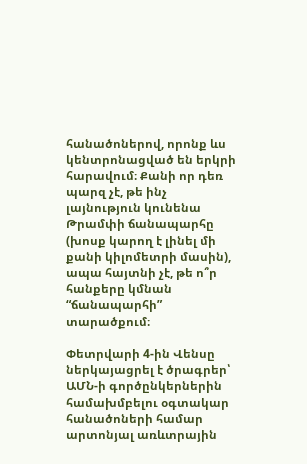հանածոներով, որոնք ևս կենտրոնացված են երկրի հարավում։ Քանի որ դեռ պարզ չէ, թե ինչ լայնություն կունենա Թրամփի ճանապարհը (խոսք կարող է լինել մի քանի կիլոմետրի մասին), ապա հայտնի չէ, թե ո՞ր հանքերը կմնան “ճանապարհի” տարածքում։

Փետրվարի 4-ին Վենսը ներկայացրել է ծրագրեր՝ ԱՄՆ-ի գործընկերներին համախմբելու օգտակար հանածոների համար արտոնյալ առևտրային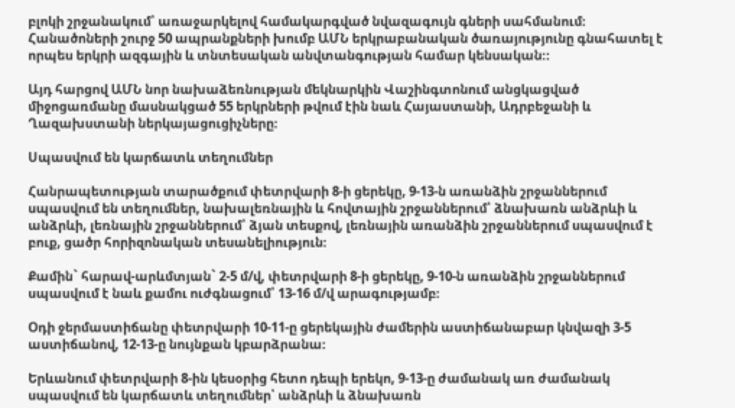բլոկի շրջանակում՝ առաջարկելով համակարգված նվազագույն գների սահմանում։ Հանածոների շուրջ 50 ապրանքների խումբ ԱՄՆ երկրաբանական ծառայությունը գնահատել է որպես երկրի ազգային և տնտեսական անվտանգության համար կենսական։։

Այդ հարցով ԱՄՆ նոր նախաձեռնության մեկնարկին Վաշինգտոնում անցկացված միջոցառմանը մասնակցած 55 երկրների թվում էին նաև Հայաստանի, Ադրբեջանի և Ղազախստանի ներկայացուցիչները։

Սպասվում են կարճատև տեղումներ

Հանրապետության տարածքում փետրվարի 8-ի ցերեկը, 9-13-ն առանձին շրջաններում սպասվում են տեղումներ, նախալեռնային և հովտային շրջաններում՝ ձնախառն անձրևի և անձրևի, լեռնային շրջաններում՝ ձյան տեսքով, լեռնային առանձին շրջաններում սպասվում է բուք, ցածր հորիզոնական տեսանելիություն։

Քամին` հարավ-արևմտյան` 2-5 մ/վ, փետրվարի 8-ի ցերեկը, 9-10-ն առանձին շրջաններում սպասվում է նաև քամու ուժգնացում՝ 13-16 մ/վ արագությամբ։

Օդի ջերմաստիճանը փետրվարի 10-11-ը ցերեկային ժամերին աստիճանաբար կնվազի 3-5 աստիճանով, 12-13-ը նույնքան կբարձրանա։

Երևանում փետրվարի 8-ին կեսօրից հետո դեպի երեկո, 9-13-ը ժամանակ առ ժամանակ սպասվում են կարճատև տեղումներ՝ անձրևի և ձնախառն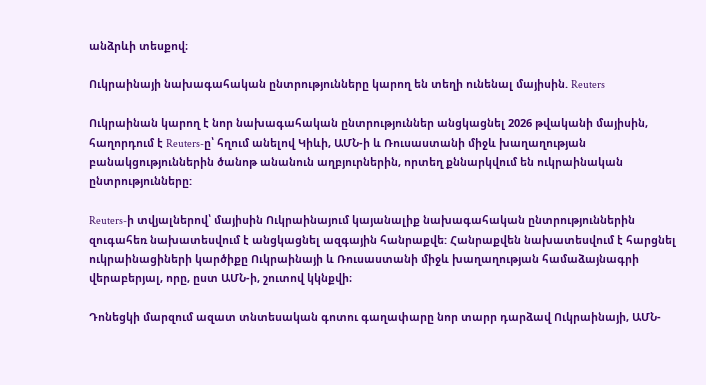անձրևի տեսքով։

Ուկրաինայի նախագահական ընտրությունները կարող են տեղի ունենալ մայիսին. Reuters

Ուկրաինան կարող է նոր նախագահական ընտրություններ անցկացնել 2026 թվականի մայիսին, հաղորդում է Reuters-ը՝ հղում անելով Կիևի, ԱՄՆ-ի և Ռուսաստանի միջև խաղաղության բանակցություններին ծանոթ անանուն աղբյուրներին, որտեղ քննարկվում են ուկրաինական ընտրությունները:

Reuters-ի տվյալներով՝ մայիսին Ուկրաինայում կայանալիք նախագահական ընտրություններին զուգահեռ նախատեսվում է անցկացնել ազգային հանրաքվե: Հանրաքվեն նախատեսվում է հարցնել ուկրաինացիների կարծիքը Ուկրաինայի և Ռուսաստանի միջև խաղաղության համաձայնագրի վերաբերյալ, որը, ըստ ԱՄՆ-ի, շուտով կկնքվի։

Դոնեցկի մարզում ազատ տնտեսական գոտու գաղափարը նոր տարր դարձավ Ուկրաինայի, ԱՄՆ-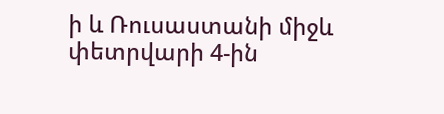ի և Ռուսաստանի միջև փետրվարի 4-ին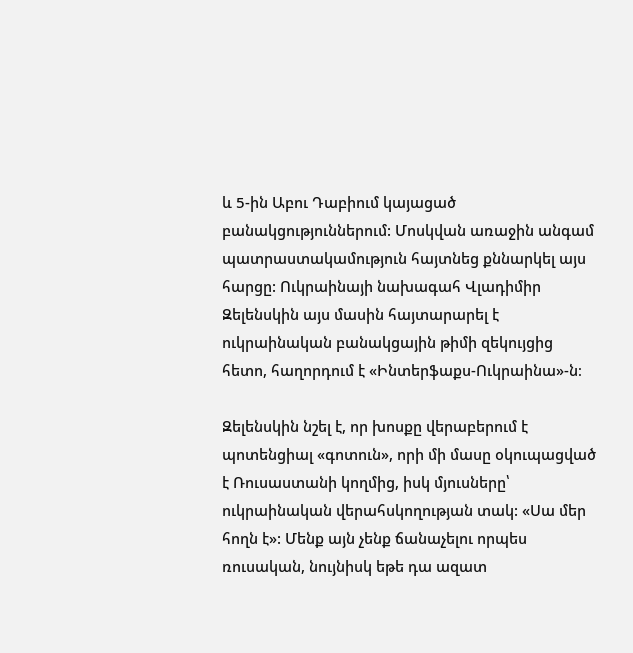և 5-ին Աբու Դաբիում կայացած բանակցություններում: Մոսկվան առաջին անգամ պատրաստակամություն հայտնեց քննարկել այս հարցը: Ուկրաինայի նախագահ Վլադիմիր Զելենսկին այս մասին հայտարարել է ուկրաինական բանակցային թիմի զեկույցից հետո, հաղորդում է «Ինտերֆաքս-Ուկրաինա»-ն։

Զելենսկին նշել է, որ խոսքը վերաբերում է պոտենցիալ «գոտուն», որի մի մասը օկուպացված է Ռուսաստանի կողմից, իսկ մյուսները՝ ուկրաինական վերահսկողության տակ: «Սա մեր հողն է»: Մենք այն չենք ճանաչելու որպես ռուսական, նույնիսկ եթե դա ազատ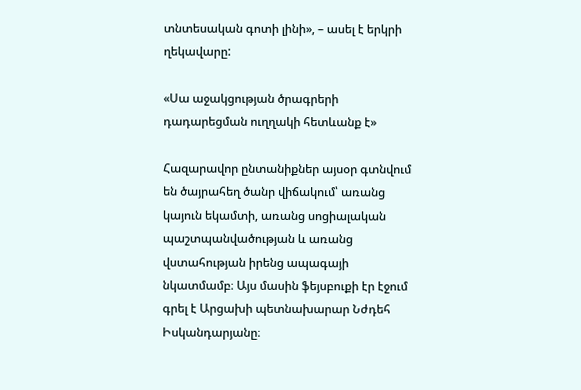տնտեսական գոտի լինի», – ասել է երկրի ղեկավարը:

«Սա աջակցության ծրագրերի դադարեցման ուղղակի հետևանք է»

Հազարավոր ընտանիքներ այսօր գտնվում են ծայրահեղ ծանր վիճակում՝ առանց կայուն եկամտի, առանց սոցիալական պաշտպանվածության և առանց վստահության իրենց ապագայի նկատմամբ։ Այս մասին ֆեյսբուքի էր էջում գրել է Արցախի պետնախարար Նժդեհ Իսկանդարյանը։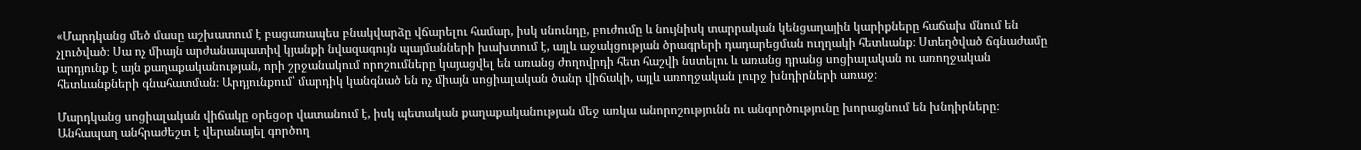«Մարդկանց մեծ մասը աշխատում է բացառապես բնակվարձը վճարելու համար, իսկ սնունդը, բուժումը և նույնիսկ տարրական կենցաղային կարիքները հաճախ մնում են չլուծված։ Սա ոչ միայն արժանապատիվ կյանքի նվազագույն պայմանների խախտում է, այլև աջակցության ծրագրերի դադարեցման ուղղակի հետևանք։ Ստեղծված ճգնաժամը արդյունք է այն քաղաքականության, որի շրջանակում որոշումները կայացվել են առանց ժողովրդի հետ հաշվի նստելու և առանց դրանց սոցիալական ու առողջական հետևանքների գնահատման։ Արդյունքում՝ մարդիկ կանգնած են ոչ միայն սոցիալական ծանր վիճակի, այլև առողջական լուրջ խնդիրների առաջ։

Մարդկանց սոցիալական վիճակը օրեցօր վատանում է, իսկ պետական քաղաքականության մեջ առկա անորոշությունն ու անգործությունը խորացնում են խնդիրները։ Անհապաղ անհրաժեշտ է վերանայել գործող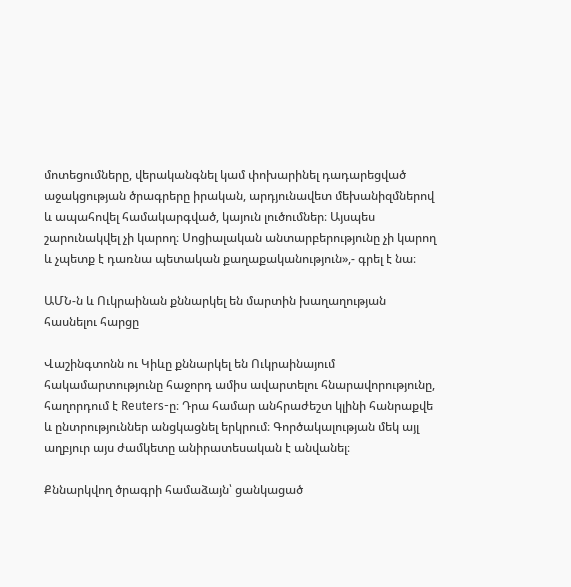մոտեցումները, վերականգնել կամ փոխարինել դադարեցված աջակցության ծրագրերը իրական, արդյունավետ մեխանիզմներով և ապահովել համակարգված, կայուն լուծումներ։ Այսպես շարունակվել չի կարող։ Սոցիալական անտարբերությունը չի կարող և չպետք է դառնա պետական քաղաքականություն»,- գրել է նա։

ԱՄՆ-ն և Ուկրաինան քննարկել են մարտին խաղաղության հասնելու հարցը

Վաշինգտոնն ու Կիևը քննարկել են Ուկրաինայում հակամարտությունը հաջորդ ամիս ավարտելու հնարավորությունը, հաղորդում է Reuters-ը։ Դրա համար անհրաժեշտ կլինի հանրաքվե և ընտրություններ անցկացնել երկրում։ Գործակալության մեկ այլ աղբյուր այս ժամկետը անիրատեսական է անվանել։

Քննարկվող ծրագրի համաձայն՝ ցանկացած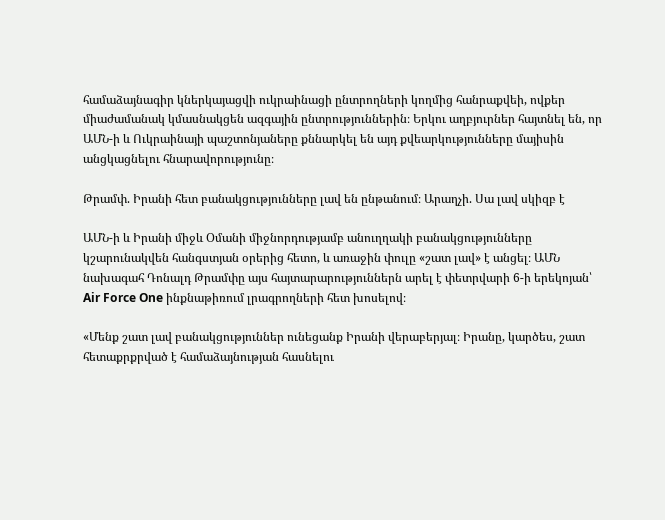համաձայնագիր կներկայացվի ուկրաինացի ընտրողների կողմից հանրաքվեի, ովքեր միաժամանակ կմասնակցեն ազգային ընտրություններին։ Երկու աղբյուրներ հայտնել են, որ ԱՄՆ-ի և Ուկրաինայի պաշտոնյաները քննարկել են այդ քվեարկությունները մայիսին անցկացնելու հնարավորությունը։

Թրամփ. Իրանի հետ բանակցությունները լավ են ընթանում։ Արաղչի. Սա լավ սկիզբ է

ԱՄՆ-ի և Իրանի միջև Օմանի միջնորդությամբ անուղղակի բանակցությունները կշարունակվեն հանգստյան օրերից հետո, և առաջին փուլը «շատ լավ» է անցել։ ԱՄՆ նախագահ Դոնալդ Թրամփը այս հայտարարություններն արել է փետրվարի 6-ի երեկոյան՝ Air Force One ինքնաթիռում լրագրողների հետ խոսելով։

«Մենք շատ լավ բանակցություններ ունեցանք Իրանի վերաբերյալ։ Իրանը, կարծես, շատ հետաքրքրված է համաձայնության հասնելու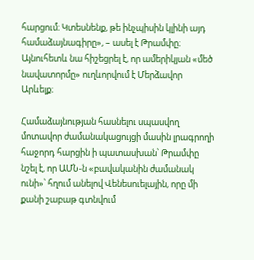հարցում։ Կտեսնենք, թե ինչպիսին կլինի այդ համաձայնագիրը», – ասել է Թրամփը։ Այնուհետև նա հիշեցրել է, որ ամերիկյան «մեծ նավատորմը» ուղևորվում է Մերձավոր Արևելք։

Համաձայնության հասնելու սպասվող մոտավոր ժամանակացույցի մասին լրագրողի հաջորդ հարցին ի պատասխան՝ Թրամփը նշել է, որ ԱՄՆ-ն «բավականին ժամանակ ունի»՝ հղում անելով Վենեսուելային, որը մի քանի շաբաթ գտնվում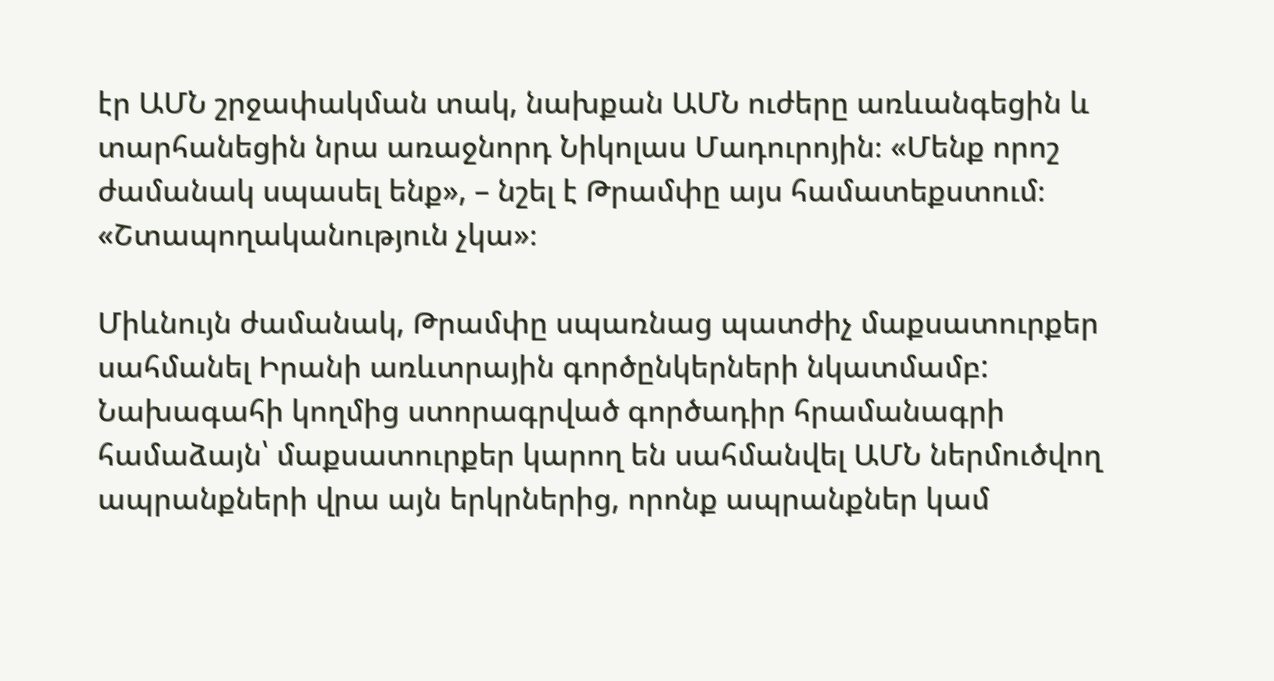էր ԱՄՆ շրջափակման տակ, նախքան ԱՄՆ ուժերը առևանգեցին և տարհանեցին նրա առաջնորդ Նիկոլաս Մադուրոյին։ «Մենք որոշ ժամանակ սպասել ենք», – նշել է Թրամփը այս համատեքստում։ «Շտապողականություն չկա»։

Միևնույն ժամանակ, Թրամփը սպառնաց պատժիչ մաքսատուրքեր սահմանել Իրանի առևտրային գործընկերների նկատմամբ: Նախագահի կողմից ստորագրված գործադիր հրամանագրի համաձայն՝ մաքսատուրքեր կարող են սահմանվել ԱՄՆ ներմուծվող ապրանքների վրա այն երկրներից, որոնք ապրանքներ կամ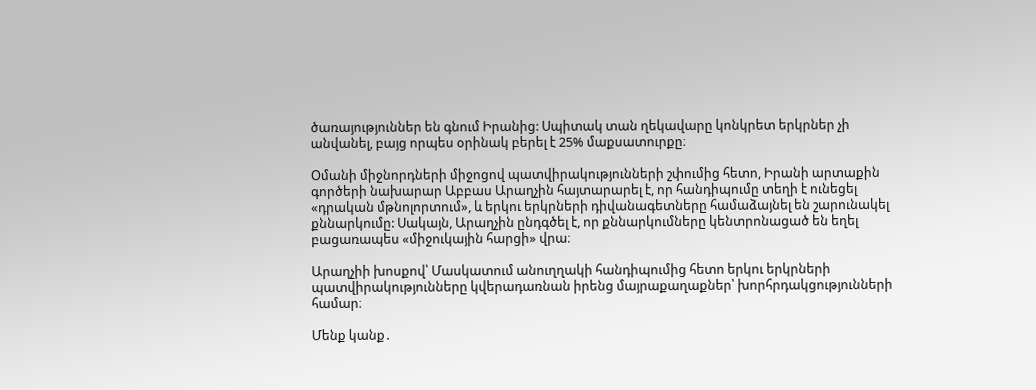ծառայություններ են գնում Իրանից: Սպիտակ տան ղեկավարը կոնկրետ երկրներ չի անվանել, բայց որպես օրինակ բերել է 25% մաքսատուրքը։

Օմանի միջնորդների միջոցով պատվիրակությունների շփումից հետո, Իրանի արտաքին գործերի նախարար Աբբաս Արաղչին հայտարարել է, որ հանդիպումը տեղի է ունեցել «դրական մթնոլորտում», և երկու երկրների դիվանագետները համաձայնել են շարունակել քննարկումը: Սակայն, Արաղչին ընդգծել է, որ քննարկումները կենտրոնացած են եղել բացառապես «միջուկային հարցի» վրա։

Արաղչիի խոսքով՝ Մասկատում անուղղակի հանդիպումից հետո երկու երկրների պատվիրակությունները կվերադառնան իրենց մայրաքաղաքներ՝ խորհրդակցությունների համար։

Մենք կանք․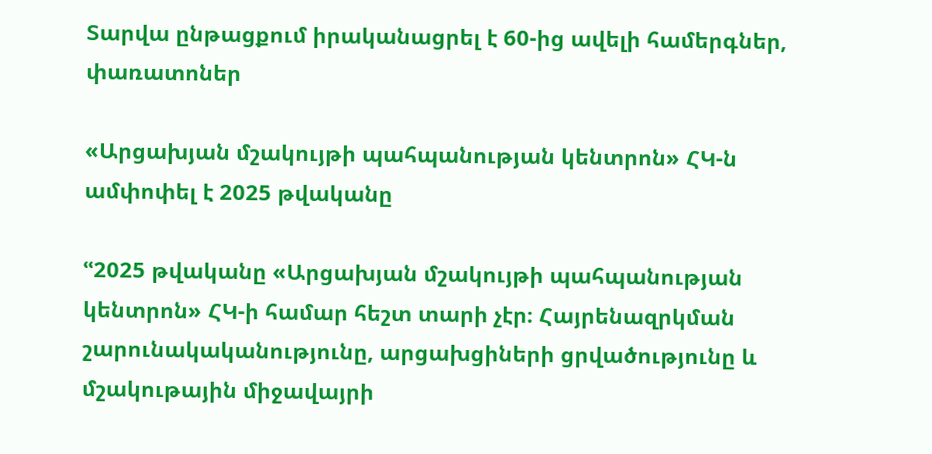Տարվա ընթացքում իրականացրել է 60-ից ավելի համերգներ, փառատոներ

«Արցախյան մշակույթի պահպանության կենտրոն» ՀԿ-ն ամփոփել է 2025 թվականը

ՙՙ2025 թվականը «Արցախյան մշակույթի պահպանության կենտրոն» ՀԿ-ի համար հեշտ տարի չէր։ Հայրենազրկման շարունակականությունը, արցախցիների ցրվածությունը և մշակութային միջավայրի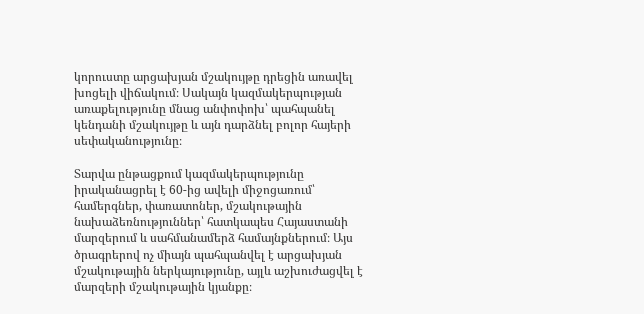կորուստը արցախյան մշակույթը դրեցին առավել խոցելի վիճակում։ Սակայն կազմակերպության առաքելությունը մնաց անփոփոխ՝ պահպանել կենդանի մշակույթը և այն դարձնել բոլոր հայերի սեփականությունը։

Տարվա ընթացքում կազմակերպությունը իրականացրել է 60-ից ավելի միջոցառում՝ համերգներ, փառատոներ, մշակութային նախաձեռնություններ՝ հատկապես Հայաստանի մարզերում և սահմանամերձ համայնքներում։ Այս ծրագրերով ոչ միայն պահպանվել է արցախյան մշակութային ներկայությունը, այլև աշխուժացվել է մարզերի մշակութային կյանքը։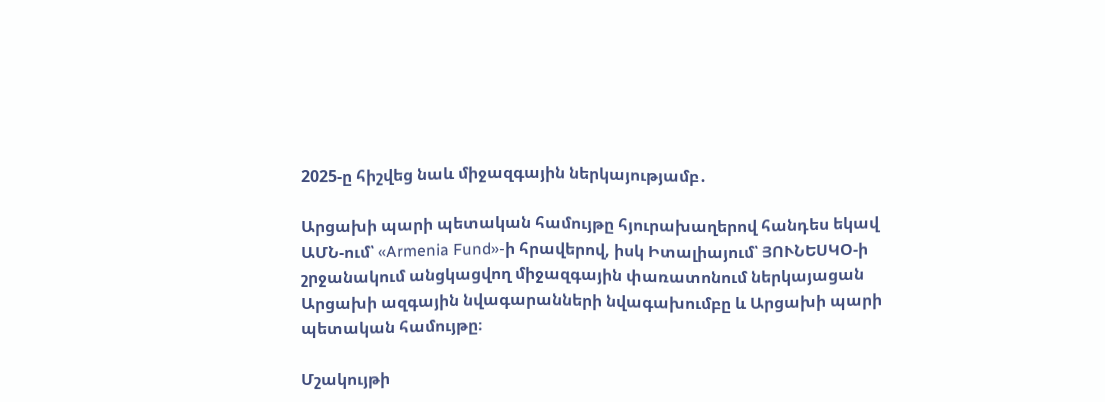2025-ը հիշվեց նաև միջազգային ներկայությամբ․

Արցախի պարի պետական համույթը հյուրախաղերով հանդես եկավ ԱՄՆ-ում՝ «Armenia Fund»-ի հրավերով, իսկ Իտալիայում՝ ՅՈՒՆԵՍԿՕ-ի շրջանակում անցկացվող միջազգային փառատոնում ներկայացան Արցախի ազգային նվագարանների նվագախումբը և Արցախի պարի պետական համույթը։

Մշակույթի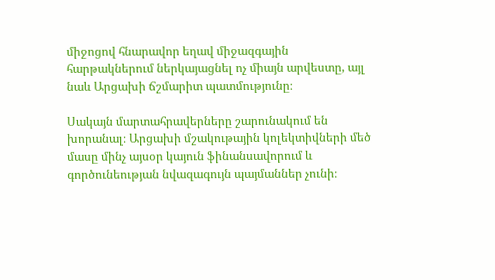միջոցով հնարավոր եղավ միջազգային հարթակներում ներկայացնել ոչ միայն արվեստը, այլ նաև Արցախի ճշմարիտ պատմությունը։

Սակայն մարտահրավերները շարունակում են խորանալ։ Արցախի մշակութային կոլեկտիվների մեծ մասը մինչ այսօր կայուն ֆինանսավորում և գործունեության նվազագույն պայմաններ չունի։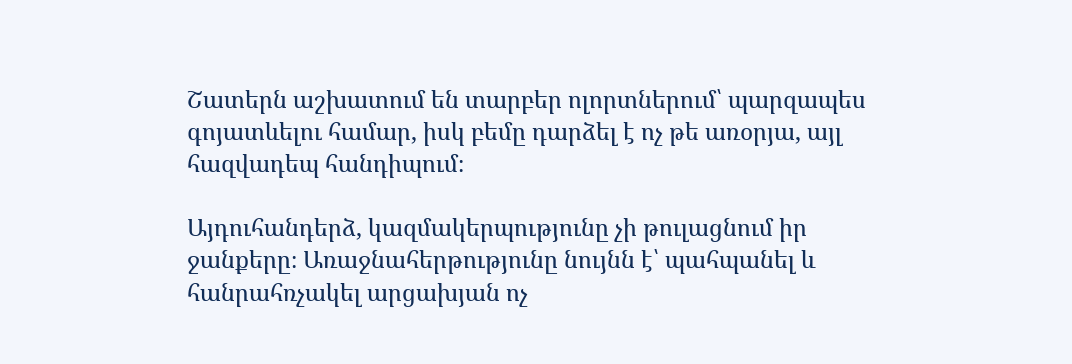Շատերն աշխատում են տարբեր ոլորտներում՝ պարզապես գոյատևելու համար, իսկ բեմը դարձել է ոչ թե առօրյա, այլ հազվադեպ հանդիպում։

Այդուհանդերձ, կազմակերպությունը չի թուլացնում իր ջանքերը։ Առաջնահերթությունը նույնն է՝ պահպանել և հանրահռչակել արցախյան ոչ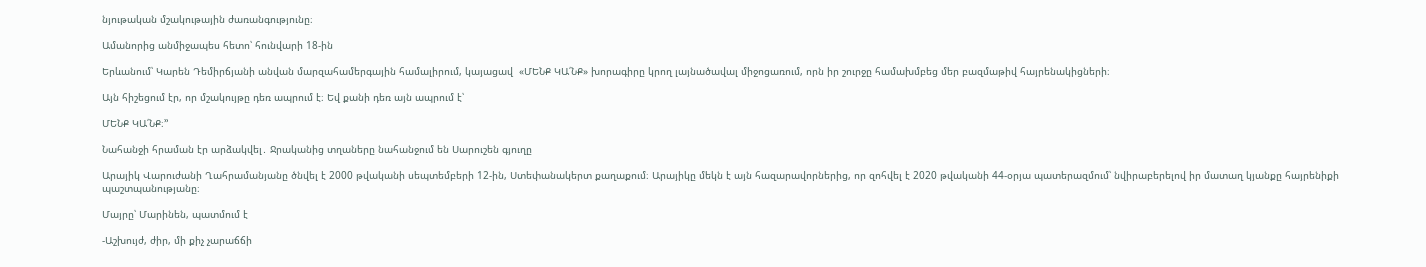նյութական մշակութային ժառանգությունը։

Ամանորից անմիջապես հետո՝ հունվարի 18-ին

Երևանում՝ Կարեն Դեմիրճյանի անվան մարզահամերգային համալիրում, կայացավ  «ՄԵՆՔ ԿԱ՛ՆՔ» խորագիրը կրող լայնածավալ միջոցառում, որն իր շուրջը համախմբեց մեր բազմաթիվ հայրենակիցների։

Այն հիշեցում էր, որ մշակույթը դեռ ապրում է։ Եվ քանի դեռ այն ապրում է՝

ՄԵՆՔ ԿԱ՛ՆՔ։՚՚

Նահանջի հրաման էր արձակվել․ Ջրականից տղաները նահանջում են Սարուշեն գյուղը

Արայիկ Վարուժանի Ղահրամանյանը ծնվել է 2000 թվականի սեպտեմբերի 12-ին, Ստեփանակերտ քաղաքում։ Արայիկը մեկն է այն հազարավորներից, որ զոհվել է 2020 թվականի 44-օրյա պատերազմում՝ նվիրաբերելով իր մատաղ կյանքը հայրենիքի պաշտպանությանը։

Մայրը՝ Մարինեն, պատմում է

-Աշխույժ, ժիր, մի քիչ չարաճճի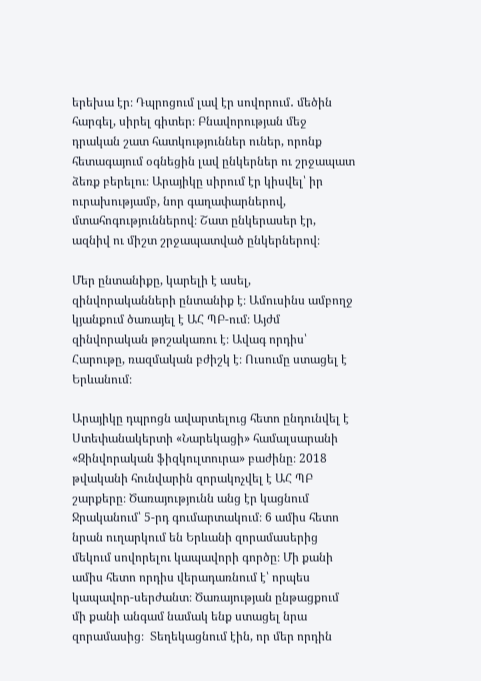երեխա էր։ Դպրոցում լավ էր սովորում․ մեծին հարգել, սիրել գիտեր։ Բնավորության մեջ դրական շատ հատկություններ ուներ, որոնք հետագայում օգնեցին լավ ընկերներ ու շրջապատ ձեռք բերելու։ Արայիկը սիրում էր կիսվել՝ իր ուրախությամբ, նոր գաղափարներով, մտահոգություններով։ Շատ ընկերասեր էր, ազնիվ ու միշտ շրջապատված ընկերներով։

Մեր ընտանիքը, կարելի է ասել, զինվորականների ընտանիք է։ Ամուսինս ամբողջ կյանքում ծառայել է ԱՀ ՊԲ-ում։ Այժմ զինվորական թոշակառու է։ Ավագ որդիս՝ Հարութը, ռազմական բժիշկ է։ Ուսումը ստացել է Երևանում։

Արայիկը դպրոցն ավարտելուց հետո ընդունվել է Ստեփանակերտի «Նարեկացի» համալսարանի «Զինվորական ֆիզկուլտուրա» բաժինը։ 2018 թվականի հունվարին զորակոչվել է ԱՀ ՊԲ շարքերը։ Ծառայությունն անց էր կացնում Ջրականում՝ 5-րդ գումարտակում։ 6 ամիս հետո նրան ուղարկում են Երևանի զորամասերից մեկում սովորելու կապավորի գործը։ Մի քանի ամիս հետո որդիս վերադառնում է՝ որպես կապավոր-սերժանտ։ Ծառայության ընթացքում մի քանի անգամ նամակ ենք ստացել նրա զորամասից։  Տեղեկացնում էին, որ մեր որդին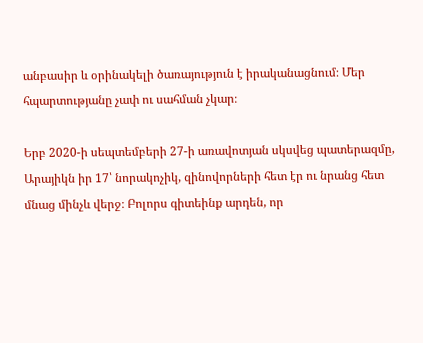անբասիր և օրինակելի ծառայություն է իրականացնում։ Մեր հպարտությանը չափ ու սահման չկար։

Երբ 2020-ի սեպտեմբերի 27-ի առավոտյան սկսվեց պատերազմը, Արայիկն իր 17՝ նորակոչիկ, զինովորների հետ էր ու նրանց հետ մնաց մինչև վերջ։ Բոլորս գիտեինք արդեն, որ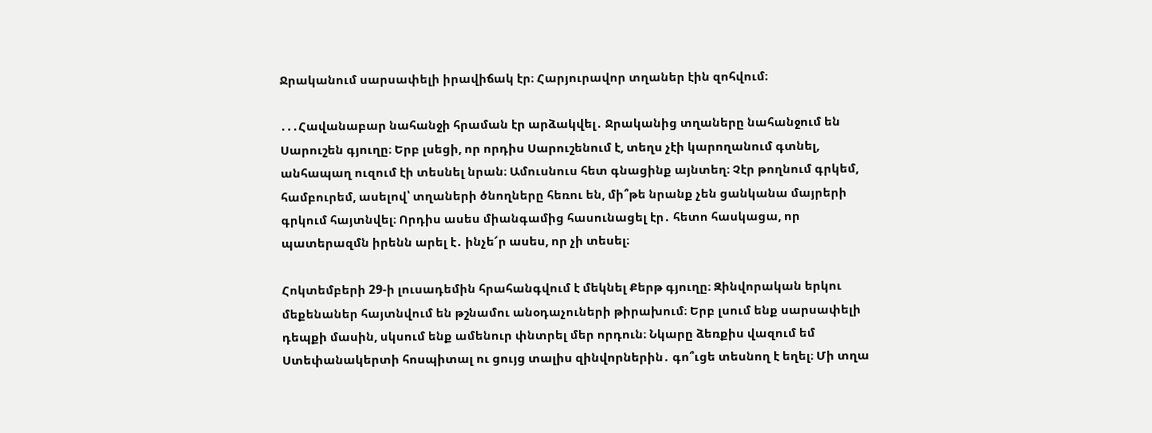Ջրականում սարսափելի իրավիճակ էր։ Հարյուրավոր տղաներ էին զոհվում։

․․․Հավանաբար նահանջի հրաման էր արձակվել․ Ջրականից տղաները նահանջում են Սարուշեն գյուղը։ Երբ լսեցի, որ որդիս Սարուշենում է, տեղս չէի կարողանում գտնել, անհապաղ ուզում էի տեսնել նրան։ Ամուսնուս հետ գնացինք այնտեղ։ Չէր թողնում գրկեմ, համբուրեմ, ասելով՝ տղաների ծնողները հեռու են, մի՞թե նրանք չեն ցանկանա մայրերի գրկում հայտնվել։ Որդիս ասես միանգամից հասունացել էր․ հետո հասկացա, որ պատերազմն իրենն արել է․ ինչե՜ր ասես, որ չի տեսել։

Հոկտեմբերի 29-ի լուսադեմին հրահանգվում է մեկնել Քերթ գյուղը։ Զինվորական երկու մեքենաներ հայտնվում են թշնամու անօդաչուների թիրախում։ Երբ լսում ենք սարսափելի դեպքի մասին, սկսում ենք ամենուր փնտրել մեր որդուն։ Նկարը ձեռքիս վազում եմ Ստեփանակերտի հոսպիտալ ու ցույց տալիս զինվորներին․ գո՞ւցե տեսնող է եղել։ Մի տղա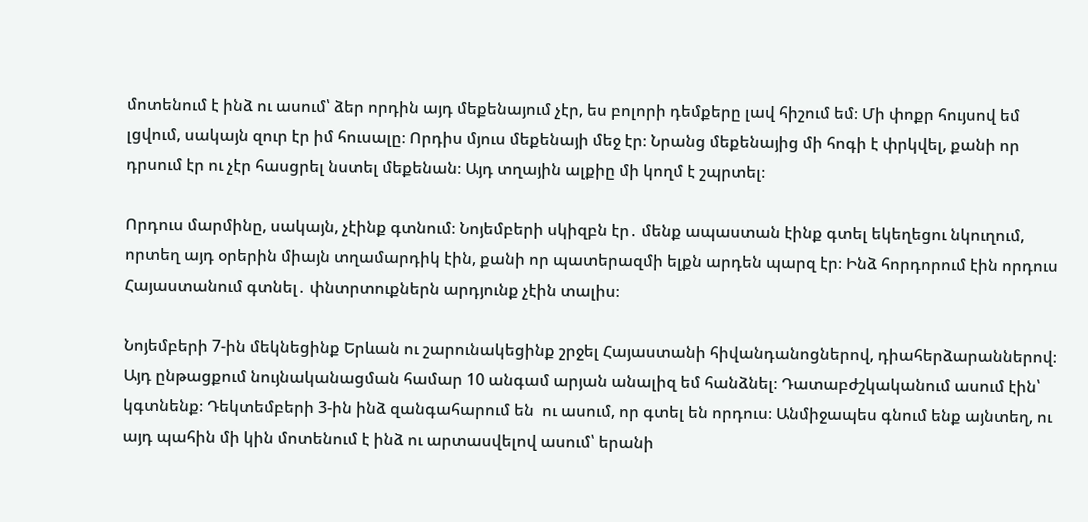մոտենում է ինձ ու ասում՝ ձեր որդին այդ մեքենայում չէր, ես բոլորի դեմքերը լավ հիշում եմ։ Մի փոքր հույսով եմ լցվում, սակայն զուր էր իմ հուսալը։ Որդիս մյուս մեքենայի մեջ էր։ Նրանց մեքենայից մի հոգի է փրկվել, քանի որ դրսում էր ու չէր հասցրել նստել մեքենան։ Այդ տղային ալքիը մի կողմ է շպրտել։

Որդուս մարմինը, սակայն, չէինք գտնում։ Նոյեմբերի սկիզբն էր․ մենք ապաստան էինք գտել եկեղեցու նկուղում, որտեղ այդ օրերին միայն տղամարդիկ էին, քանի որ պատերազմի ելքն արդեն պարզ էր։ Ինձ հորդորում էին որդուս Հայաստանում գտնել․ փնտրտուքներն արդյունք չէին տալիս։

Նոյեմբերի 7-ին մեկնեցինք Երևան ու շարունակեցինք շրջել Հայաստանի հիվանդանոցներով, դիահերձարաններով։ Այդ ընթացքում նույնականացման համար 10 անգամ արյան անալիզ եմ հանձնել։ Դատաբժշկականում ասում էին՝ կգտնենք։ Դեկտեմբերի 3-ին ինձ զանգահարում են  ու ասում, որ գտել են որդուս։ Անմիջապես գնում ենք այնտեղ, ու այդ պահին մի կին մոտենում է ինձ ու արտասվելով ասում՝ երանի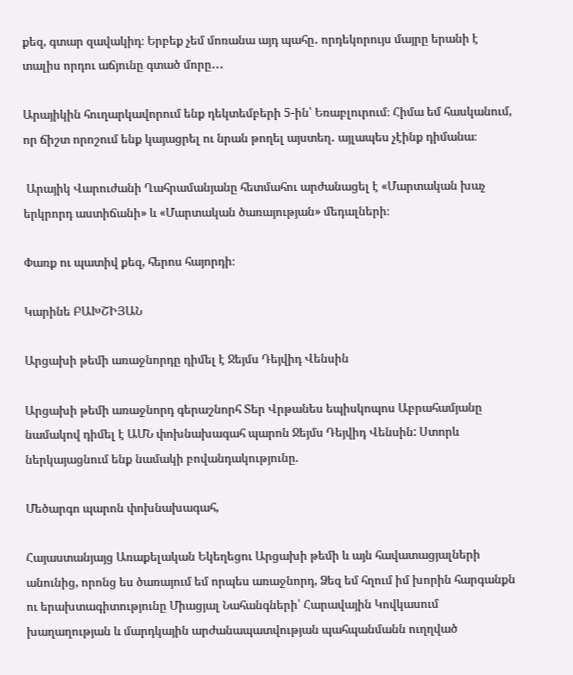քեզ, գտար զավակիդ։ Երբեք չեմ մոռանա այդ պահը․ որդեկորույս մայրը երանի է տալիս որդու աճյունը գտած մորը․․․

Արայիկին հուղարկավորում ենք դեկտեմբերի 5-ին՝ Եռաբլուրում։ Հիմա եմ հասկանում, որ ճիշտ որոշում ենք կայացրել ու նրան թողել այստեղ․ այլապես չէինք դիմանա։

 Արայիկ Վարուժանի Ղահրամանյանը հետմահու արժանացել է «Մարտական խաչ երկրորդ աստիճանի» և «Մարտական ծառայության» մեդալների։

Փառք ու պատիվ քեզ, հերոս հայորդի։

Կարինե ԲԱԽՇԻՅԱՆ

Արցախի թեմի առաջնորդը դիմել է Ջեյմս Դեյվիդ Վենսին

Արցախի թեմի առաջնորդ գերաշնորհ Տեր Վրթանես եպիսկոպոս Աբրահամյանը նամակով դիմել է ԱՄՆ փոխնախագահ պարոն Ջեյմս Դեյվիդ Վենսին: Ստորև ներկայացնում ենք նամակի բովանդակությունը.

Մեծարգո պարոն փոխնախագահ,

Հայաստանյայց Առաքելական Եկեղեցու Արցախի թեմի և այն հավատացյալների անունից, որոնց ես ծառայում եմ որպես առաջնորդ, Ձեզ եմ հղում իմ խորին հարգանքն ու երախտագիտությունը Միացյալ Նահանգների՝ Հարավային Կովկասում խաղաղության և մարդկային արժանապատվության պահպանմանն ուղղված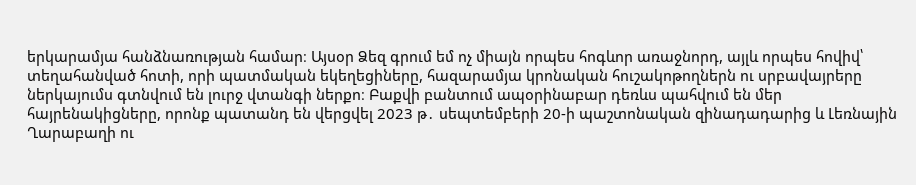երկարամյա հանձնառության համար։ Այսօր Ձեզ գրում եմ ոչ միայն որպես հոգևոր առաջնորդ, այլև որպես հովիվ՝ տեղահանված հոտի, որի պատմական եկեղեցիները, հազարամյա կրոնական հուշակոթողներն ու սրբավայրերը ներկայումս գտնվում են լուրջ վտանգի ներքո։ Բաքվի բանտում ապօրինաբար դեռևս պահվում են մեր հայրենակիցները, որոնք պատանդ են վերցվել 2023 թ․ սեպտեմբերի 20-ի պաշտոնական զինադադարից և Լեռնային Ղարաբաղի ու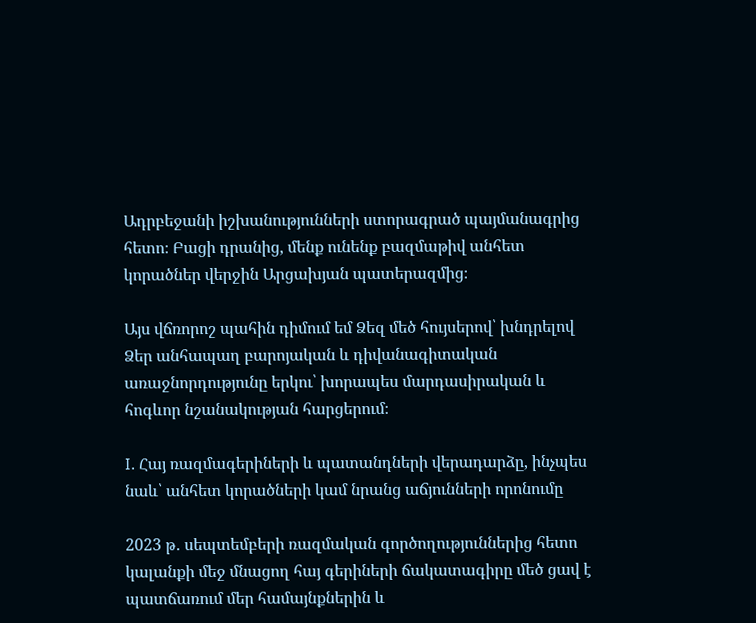Ադրբեջանի իշխանությունների ստորագրած պայմանագրից հետո։ Բացի դրանից, մենք ունենք բազմաթիվ անհետ կորածներ վերջին Արցախյան պատերազմից։

Այս վճռորոշ պահին դիմում եմ Ձեզ մեծ հույսերով՝ խնդրելով Ձեր անհապաղ բարոյական և դիվանագիտական առաջնորդությունը երկու՝ խորապես մարդասիրական և հոգևոր նշանակության հարցերում։

I. Հայ ռազմագերիների և պատանդների վերադարձը, ինչպես նաև՝ անհետ կորածների կամ նրանց աճյունների որոնումը

2023 թ․ սեպտեմբերի ռազմական գործողություններից հետո կալանքի մեջ մնացող հայ գերիների ճակատագիրը մեծ ցավ է պատճառում մեր համայնքներին և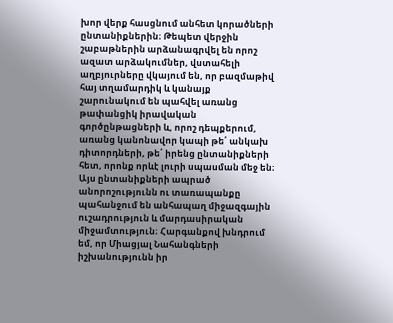խոր վերք հասցնում անհետ կորածների ընտանիքներին։ Թեպետ վերջին շաբաթներին արձանագրվել են որոշ ազատ արձակումներ, վստահելի աղբյուրները վկայում են, որ բազմաթիվ հայ տղամարդիկ և կանայք շարունակում են պահվել առանց թափանցիկ իրավական գործընթացների և, որոշ դեպքերում, առանց կանոնավոր կապի թե՛ անկախ դիտորդների, թե՛ իրենց ընտանիքների հետ, որոնք որևէ լուրի սպասման մեջ են։ Այս ընտանիքների ապրած անորոշությունն ու տառապանքը պահանջում են անհապաղ միջազգային ուշադրություն և մարդասիրական միջամտություն։ Հարգանքով խնդրում եմ, որ Միացյալ Նահանգների իշխանությունն իր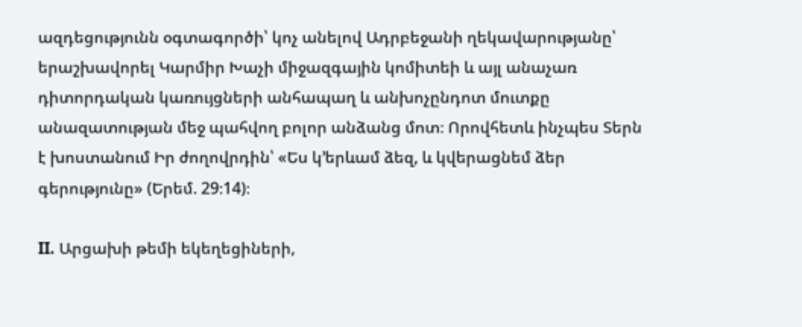ազդեցությունն օգտագործի՝ կոչ անելով Ադրբեջանի ղեկավարությանը՝ երաշխավորել Կարմիր Խաչի միջազգային կոմիտեի և այլ անաչառ դիտորդական կառույցների անհապաղ և անխոչընդոտ մուտքը անազատության մեջ պահվող բոլոր անձանց մոտ։ Որովհետև ինչպես Տերն է խոստանում Իր ժողովրդին՝ «Ես կ՚երևամ ձեզ, և կվերացնեմ ձեր գերությունը» (Երեմ. 29։14)։

II. Արցախի թեմի եկեղեցիների,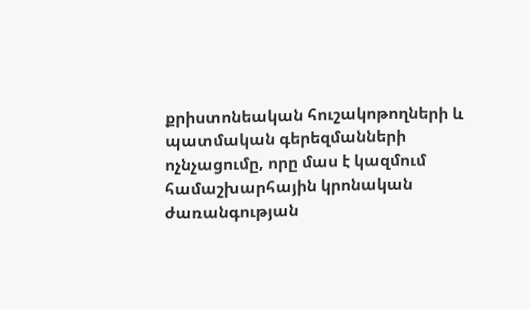քրիստոնեական հուշակոթողների և պատմական գերեզմանների ոչնչացումը, որը մաս է կազմում համաշխարհային կրոնական ժառանգության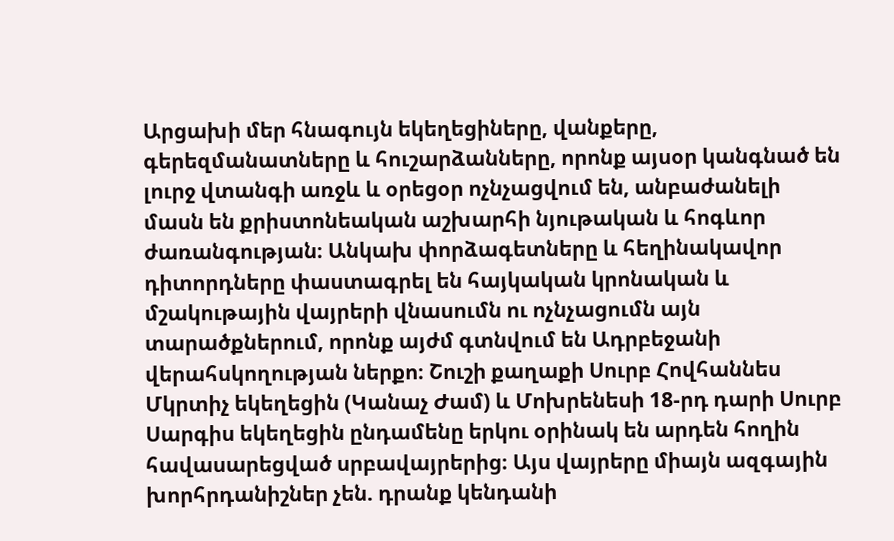Արցախի մեր հնագույն եկեղեցիները, վանքերը, գերեզմանատները և հուշարձանները, որոնք այսօր կանգնած են լուրջ վտանգի առջև և օրեցօր ոչնչացվում են, անբաժանելի մասն են քրիստոնեական աշխարհի նյութական և հոգևոր ժառանգության։ Անկախ փորձագետները և հեղինակավոր դիտորդները փաստագրել են հայկական կրոնական և մշակութային վայրերի վնասումն ու ոչնչացումն այն տարածքներում, որոնք այժմ գտնվում են Ադրբեջանի վերահսկողության ներքո։ Շուշի քաղաքի Սուրբ Հովհաննես Մկրտիչ եկեղեցին (Կանաչ Ժամ) և Մոխրենեսի 18-րդ դարի Սուրբ Սարգիս եկեղեցին ընդամենը երկու օրինակ են արդեն հողին հավասարեցված սրբավայրերից։ Այս վայրերը միայն ազգային խորհրդանիշներ չեն. դրանք կենդանի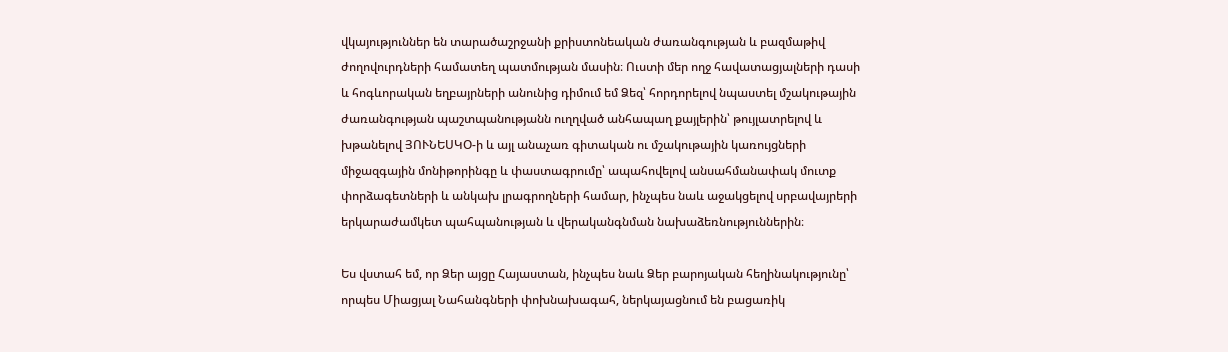վկայություններ են տարածաշրջանի քրիստոնեական ժառանգության և բազմաթիվ ժողովուրդների համատեղ պատմության մասին։ Ուստի մեր ողջ հավատացյալների դասի և հոգևորական եղբայրների անունից դիմում եմ Ձեզ՝ հորդորելով նպաստել մշակութային ժառանգության պաշտպանությանն ուղղված անհապաղ քայլերին՝ թույլատրելով և խթանելով ՅՈՒՆԵՍԿՕ-ի և այլ անաչառ գիտական ու մշակութային կառույցների միջազգային մոնիթորինգը և փաստագրումը՝ ապահովելով անսահմանափակ մուտք փորձագետների և անկախ լրագրողների համար, ինչպես նաև աջակցելով սրբավայրերի երկարաժամկետ պահպանության և վերականգնման նախաձեռնություններին։

Ես վստահ եմ, որ Ձեր այցը Հայաստան, ինչպես նաև Ձեր բարոյական հեղինակությունը՝ որպես Միացյալ Նահանգների փոխնախագահ, ներկայացնում են բացառիկ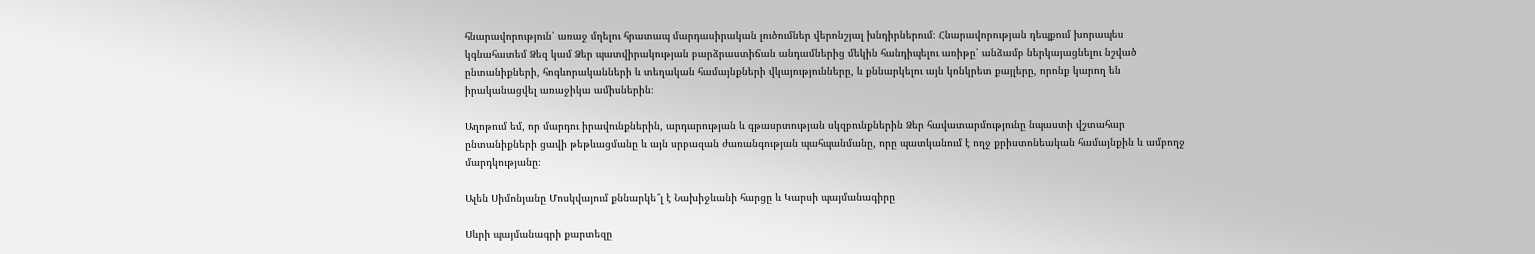հնարավորություն՝ առաջ մղելու հրատապ մարդասիրական լուծումներ վերոնշյալ խնդիրներում։ Հնարավորության դեպքում խորապես կգնահատեմ Ձեզ կամ Ձեր պատվիրակության բարձրաստիճան անդամներից մեկին հանդիպելու առիթը՝ անձամբ ներկայացնելու նշված ընտանիքների, հոգևորականների և տեղական համայնքների վկայությունները, և քննարկելու այն կոնկրետ քայլերը, որոնք կարող են իրականացվել առաջիկա ամիսներին։

Աղոթում եմ, որ մարդու իրավունքներին, արդարության և գթասրտության սկզբունքներին Ձեր հավատարմությունը նպաստի վշտահար ընտանիքների ցավի թեթևացմանը և այն սրբազան ժառանգության պահպանմանը, որը պատկանում է ողջ քրիստոնեական համայնքին և ամբողջ մարդկությանը։

Ալեն Սիմոնյանը Մոսկվայում քննարկե՞լ է Նախիջևանի հարցը և Կարսի պայմանագիրը

Սևրի պայմանագրի քարտեզը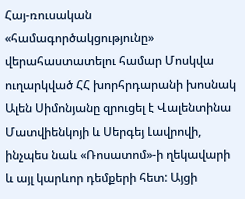Հայ-ռուսական «համագործակցությունը» վերահաստատելու համար Մոսկվա ուղարկված ՀՀ խորհրդարանի խոսնակ Ալեն Սիմոնյանը զրուցել է Վալենտինա Մատվիենկոյի և Սերգեյ Լավրովի, ինչպես նաև «Ռոսատոմ»-ի ղեկավարի և այլ կարևոր դեմքերի հետ: Այցի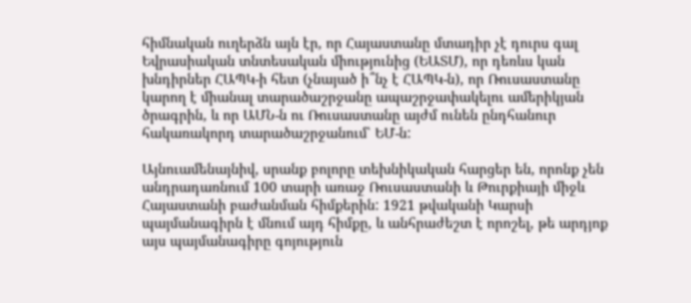հիմնական ուղերձն այն էր, որ Հայաստանը մտադիր չէ դուրս գալ Եվրասիական տնտեսական միությունից (ԵԱՏՄ), որ դեռևս կան խնդիրներ ՀԱՊԿ-ի հետ (չնայած ի՞նչ է ՀԱՊԿ-ն), որ Ռուսաստանը կարող է միանալ տարածաշրջանը ապաշրջափակելու ամերիկյան ծրագրին, և որ ԱՄՆ-ն ու Ռուսաստանը այժմ ունեն ընդհանուր հակառակորդ տարածաշրջանում՝ ԵՄ-ն:

Այնուամենայնիվ, սրանք բոլորը տեխնիկական հարցեր են, որոնք չեն անդրադառնում 100 տարի առաջ Ռուսաստանի և Թուրքիայի միջև Հայաստանի բաժանման հիմքերին: 1921 թվականի Կարսի պայմանագիրն է մնում այդ հիմքը, և անհրաժեշտ է որոշել, թե արդյոք այս պայմանագիրը գոյություն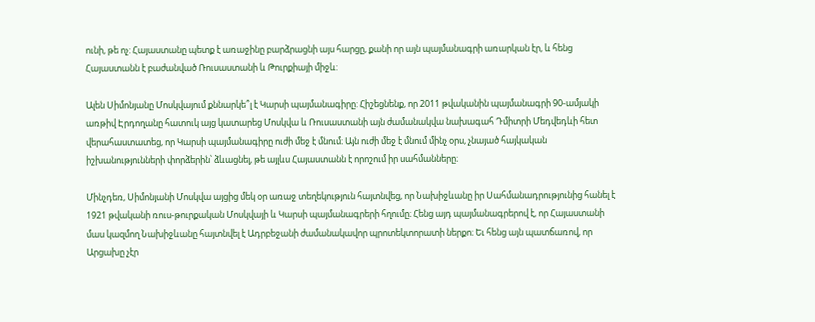ունի, թե ոչ: Հայաստանը պետք է առաջինը բարձրացնի այս հարցը, քանի որ այն պայմանագրի առարկան էր, և հենց Հայաստանն է բաժանված Ռուսաստանի և Թուրքիայի միջև:

Ալեն Սիմոնյանը Մոսկվայում քննարկե՞լ է Կարսի պայմանագիրը: Հիշեցնենք, որ 2011 թվականին պայմանագրի 90-ամյակի առթիվ Էրդողանը հատուկ այց կատարեց Մոսկվա և Ռուսաստանի այն ժամանակվա նախագահ Դմիտրի Մեդվեդևի հետ վերահաստատեց, որ Կարսի պայմանագիրը ուժի մեջ է մնում։ Այն ուժի մեջ է մնում մինչ օրս, չնայած հայկական իշխանությունների փորձերին՝ ձևացնել, թե այլևս Հայաստանն է որոշում իր սահմանները։

Մինչդեռ, Սիմոնյանի Մոսկվա այցից մեկ օր առաջ տեղեկություն հայտնվեց, որ Նախիջևանը իր Սահմանադրությունից հանել է 1921 թվականի ռուս-թուրքական Մոսկվայի և Կարսի պայմանագրերի հղումը։ Հենց այդ պայմանագրերով է, որ Հայաստանի մաս կազմող Նախիջևանը հայտնվել է Ադրբեջանի ժամանակավոր պրոտեկտորատի ներքո։ Եւ հենց այն պատճառով, որ Արցախը չէր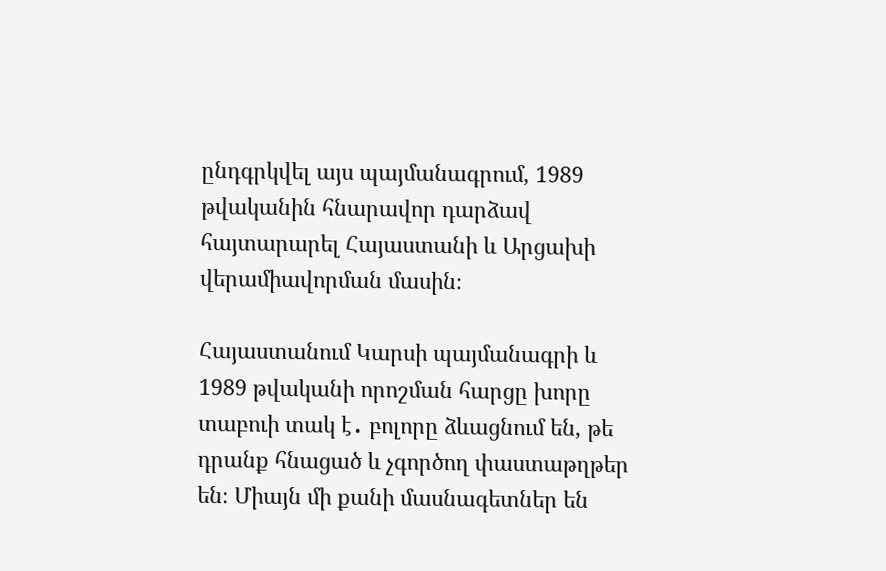ընդգրկվել այս պայմանագրում, 1989 թվականին հնարավոր դարձավ հայտարարել Հայաստանի և Արցախի վերամիավորման մասին։

Հայաստանում Կարսի պայմանագրի և 1989 թվականի որոշման հարցը խորը տաբուի տակ է․ բոլորը ձևացնում են, թե դրանք հնացած և չգործող փաստաթղթեր են։ Միայն մի քանի մասնագետներ են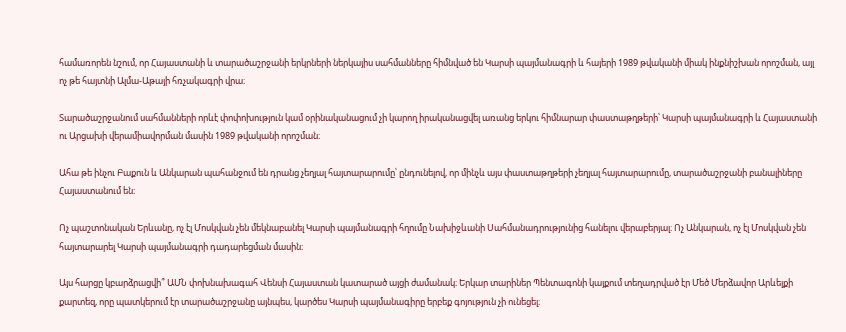համառորեն նշում, որ Հայաստանի և տարածաշրջանի երկրների ներկայիս սահմանները հիմնված են Կարսի պայմանագրի և հայերի 1989 թվականի միակ ինքնիշխան որոշման, այլ ոչ թե հայտնի Ալմա-Աթայի հռչակագրի վրա։

Տարածաշրջանում սահմանների որևէ փոփոխություն կամ օրինականացում չի կարող իրականացվել առանց երկու հիմնարար փաստաթղթերի՝ Կարսի պայմանագրի և Հայաստանի ու Արցախի վերամիավորման մասին 1989 թվականի որոշման։

Ահա թե ինչու Բաքուն և Անկարան պահանջում են դրանց չեղյալ հայտարարումը՝ ընդունելով, որ մինչև այս փաստաթղթերի չեղյալ հայտարարումը, տարածաշրջանի բանալիները Հայաստանում են։

Ոչ պաշտոնական Երևանը, ոչ էլ Մոսկվան չեն մեկնաբանել Կարսի պայմանագրի հղումը Նախիջևանի Սահմանադրությունից հանելու վերաբերյալ։ Ոչ Անկարան, ոչ էլ Մոսկվան չեն հայտարարել Կարսի պայմանագրի դադարեցման մասին։

Այս հարցը կբարձրացվի՞ ԱՄՆ փոխնախագահ Վենսի Հայաստան կատարած այցի ժամանակ։ Երկար տարիներ Պենտագոնի կայքում տեղադրված էր Մեծ Մերձավոր Արևելքի քարտեզ, որը պատկերում էր տարածաշրջանը այնպես, կարծես Կարսի պայմանագիրը երբեք գոյություն չի ունեցել։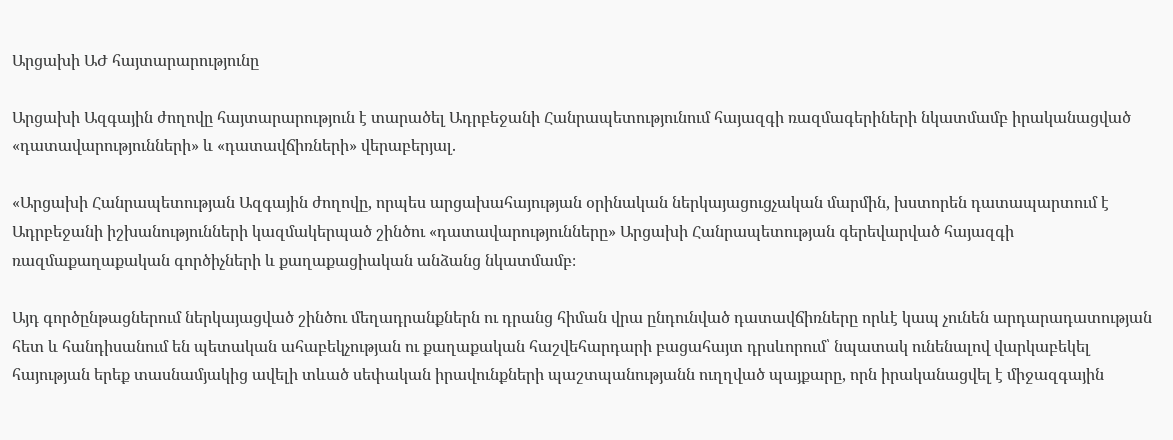Արցախի ԱԺ հայտարարությունը

Արցախի Ազգային ժողովը հայտարարություն է տարածել Ադրբեջանի Հանրապետությունում հայազգի ռազմագերիների նկատմամբ իրականացված «դատավարությունների» և «դատավճիռների» վերաբերյալ.

«Արցախի Հանրապետության Ազգային ժողովը, որպես արցախահայության օրինական ներկայացուցչական մարմին, խստորեն դատապարտում է Ադրբեջանի իշխանությունների կազմակերպած շինծու «դատավարությունները» Արցախի Հանրապետության գերեվարված հայազգի ռազմաքաղաքական գործիչների և քաղաքացիական անձանց նկատմամբ։

Այդ գործընթացներում ներկայացված շինծու մեղադրանքներն ու դրանց հիման վրա ընդունված դատավճիռները որևէ կապ չունեն արդարադատության հետ և հանդիսանում են պետական ահաբեկչության ու քաղաքական հաշվեհարդարի բացահայտ դրսևորում՝ նպատակ ունենալով վարկաբեկել հայության երեք տասնամյակից ավելի տևած սեփական իրավունքների պաշտպանությանն ուղղված պայքարը, որն իրականացվել է միջազգային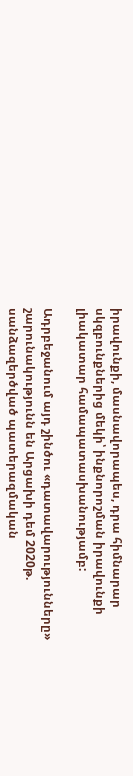իրավունքի, մասնավորապես, դրա հիմնարար սկզբունքներից մեկի՝ ինքնորոշման իրավունքի լիակատար համապատասխանությամբ:

Ադրբեջանում այդ շինծու «դատավարությունները» շարունակությունն են Արցախի դեմ 2020թ. սանձազերծված պատերազմական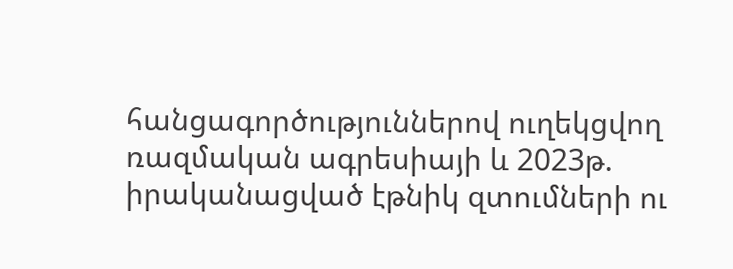հանցագործություններով ուղեկցվող ռազմական ագրեսիայի և 2023թ. իրականացված էթնիկ զտումների ու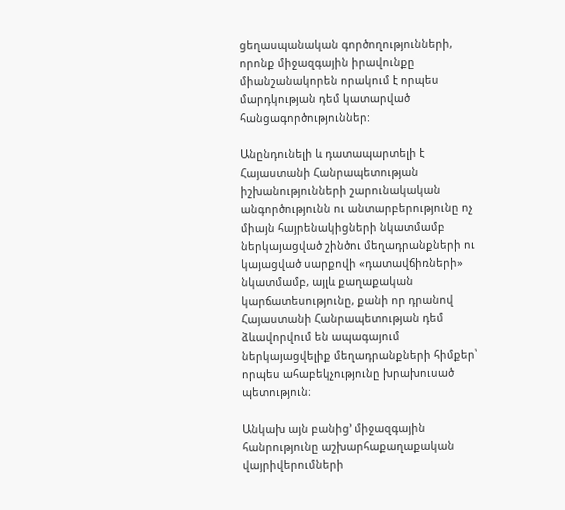ցեղասպանական գործողությունների, որոնք միջազգային իրավունքը միանշանակորեն որակում է որպես մարդկության դեմ կատարված հանցագործություններ:

Անընդունելի և դատապարտելի է Հայաստանի Հանրապետության իշխանությունների շարունակական անգործությունն ու անտարբերությունը ոչ միայն հայրենակիցների նկատմամբ ներկայացված շինծու մեղադրանքների ու կայացված սարքովի «դատավճիռների» նկատմամբ, այլև քաղաքական կարճատեսությունը, քանի որ դրանով Հայաստանի Հանրապետության դեմ ձևավորվում են ապագայում ներկայացվելիք մեղադրանքների հիմքեր՝ որպես ահաբեկչությունը խրախուսած պետություն։

Անկախ այն բանից’ միջազգային հանրությունը աշխարհաքաղաքական վայրիվերումների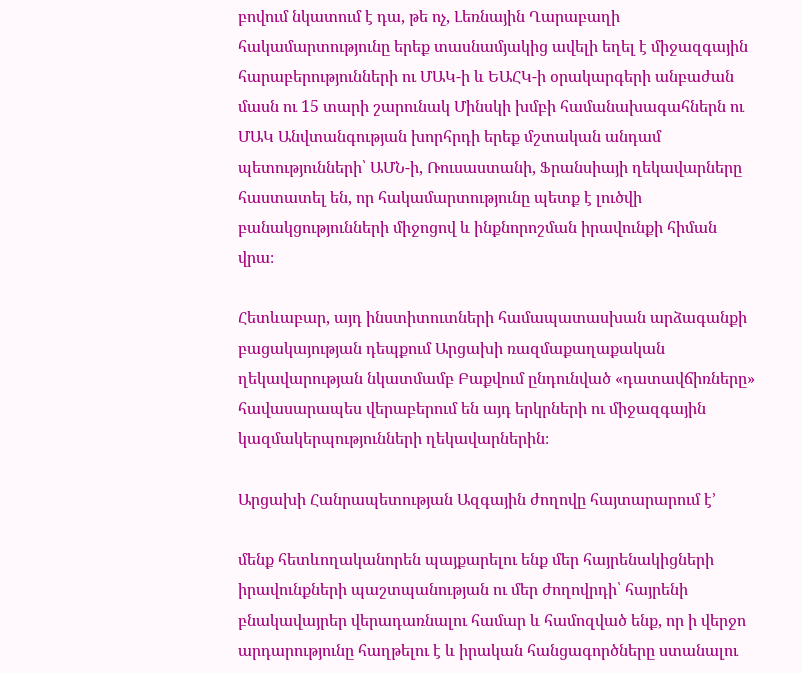բովում նկատում է դա, թե ոչ, Լեռնային Ղարաբաղի հակամարտությունը երեք տասնամյակից ավելի եղել է միջազգային հարաբերությունների ու ՄԱԿ-ի և ԵԱՀԿ-ի օրակարգերի անբաժան մասն ու 15 տարի շարունակ Մինսկի խմբի համանախագահներն ու ՄԱԿ Անվտանգության խորհրդի երեք մշտական անդամ պետությունների՝ ԱՄՆ-ի, Ռուսաստանի, Ֆրանսիայի ղեկավարները հաստատել են, որ հակամարտությունը պետք է լուծվի բանակցությունների միջոցով և ինքնորոշման իրավունքի հիման վրա։

Հետևաբար, այդ ինստիտուտների համապատասխան արձագանքի բացակայության դեպքում Արցախի ռազմաքաղաքական ղեկավարության նկատմամբ Բաքվում ընդունված «դատավճիռները» հավասարապես վերաբերում են այդ երկրների ու միջազգային կազմակերպությունների ղեկավարներին։

Արցախի Հանրապետության Ազգային ժողովը հայտարարում է’

մենք հետևողականորեն պայքարելու ենք մեր հայրենակիցների իրավունքների պաշտպանության ու մեր ժողովրդի՝ հայրենի բնակավայրեր վերադառնալու համար և համոզված ենք, որ ի վերջո արդարությունը հաղթելու է և իրական հանցագործները ստանալու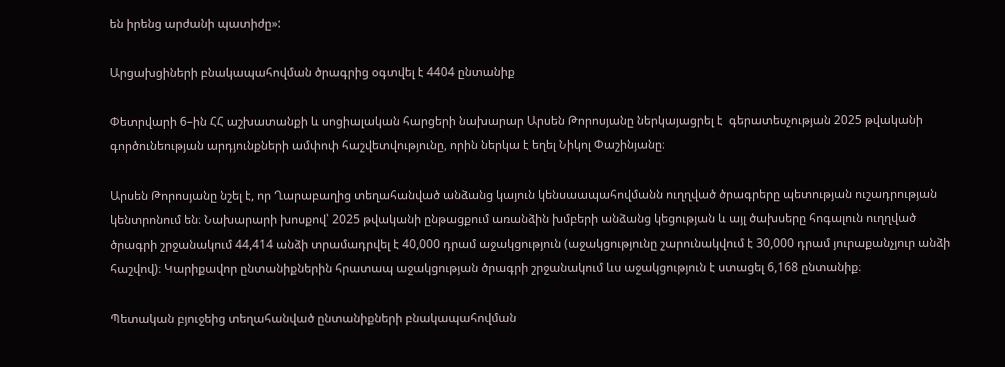են իրենց արժանի պատիժը»:

Արցախցիների բնակապահովման ծրագրից օգտվել է 4404 ընտանիք

Փետրվարի 6–ին ՀՀ աշխատանքի և սոցիալական հարցերի նախարար Արսեն Թորոսյանը ներկայացրել է  գերատեսչության 2025 թվականի գործունեության արդյունքների ամփոփ հաշվետվությունը, որին ներկա է եղել Նիկոլ Փաշինյանը։

Արսեն Թորոսյանը նշել է, որ Ղարաբաղից տեղահանված անձանց կայուն կենսաապահովմանն ուղղված ծրագրերը պետության ուշադրության կենտրոնում են։ Նախարարի խոսքով՝ 2025 թվականի ընթացքում առանձին խմբերի անձանց կեցության և այլ ծախսերը հոգալուն ուղղված ծրագրի շրջանակում 44,414 անձի տրամադրվել է 40,000 դրամ աջակցություն (աջակցությունը շարունակվում է 30,000 դրամ յուրաքանչյուր անձի հաշվով)։ Կարիքավոր ընտանիքներին հրատապ աջակցության ծրագրի շրջանակում ևս աջակցություն է ստացել 6,168 ընտանիք։

Պետական բյուջեից տեղահանված ընտանիքների բնակապահովման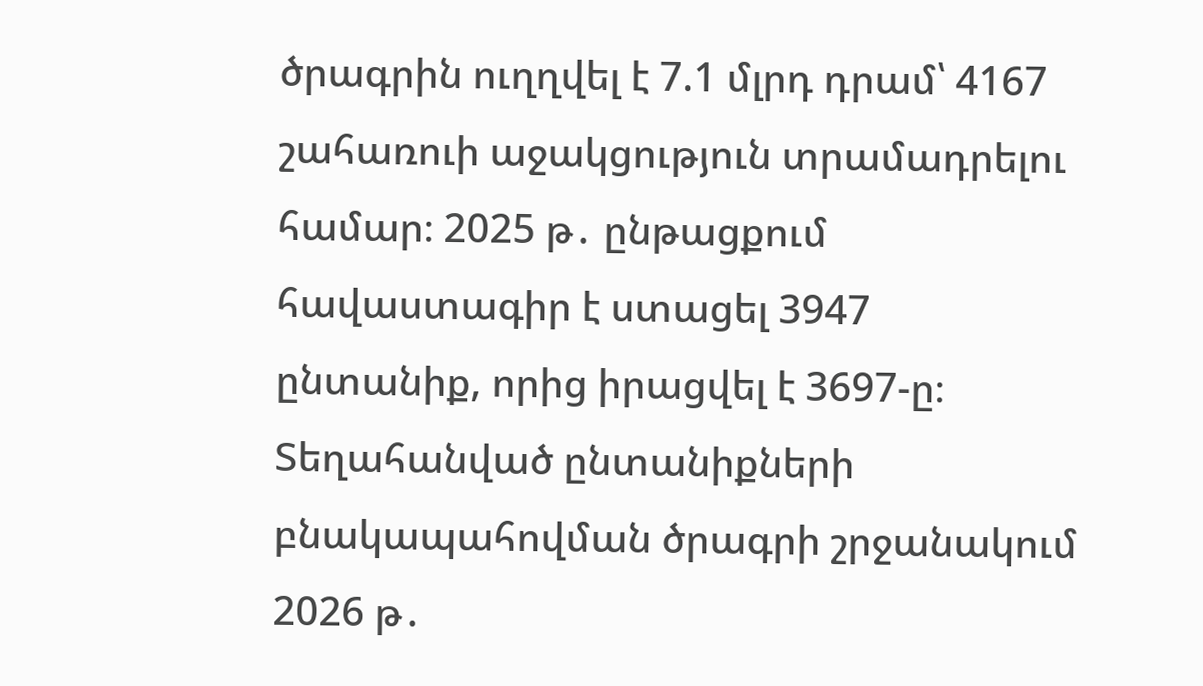ծրագրին ուղղվել է 7.1 մլրդ դրամ՝ 4167 շահառուի աջակցություն տրամադրելու համար։ 2025 թ․ ընթացքում հավաստագիր է ստացել 3947 ընտանիք, որից իրացվել է 3697-ը։ Տեղահանված ընտանիքների բնակապահովման ծրագրի շրջանակում 2026 թ․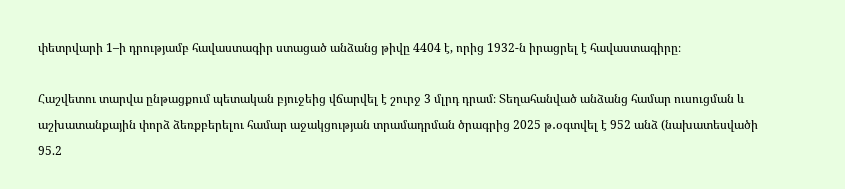փետրվարի 1–ի դրությամբ հավաստագիր ստացած անձանց թիվը 4404 է, որից 1932-ն իրացրել է հավաստագիրը։

Հաշվետու տարվա ընթացքում պետական բյուջեից վճարվել է շուրջ 3 մլրդ դրամ։ Տեղահանված անձանց համար ուսուցման և աշխատանքային փորձ ձեռքբերելու համար աջակցության տրամադրման ծրագրից 2025 թ․օգտվել է 952 անձ (նախատեսվածի 95.2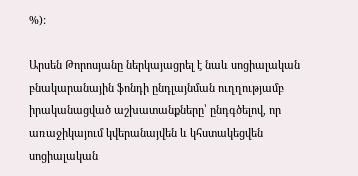%):

Արսեն Թորոսյանը ներկայացրել է նաև սոցիալական բնակարանային ֆոնդի ընդլայնման ուղղությամբ իրականացված աշխատանքները՝ ընդգծելով, որ առաջիկայում կվերանայվեն և կհստակեցվեն սոցիալական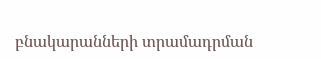բնակարանների տրամադրման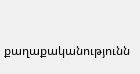քաղաքականությունն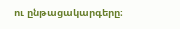ու ընթացակարգերը։